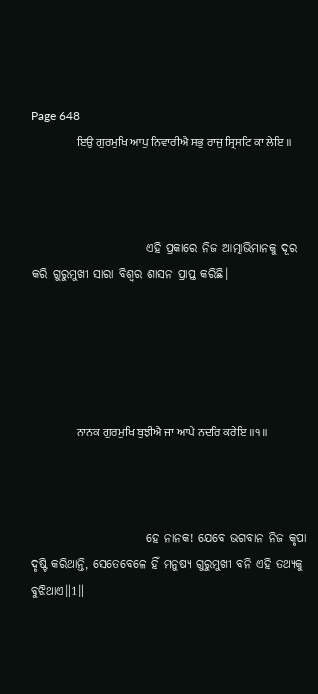Page 648
                    ਇਉ ਗੁਰਮੁਖਿ ਆਪੁ ਨਿਵਾਰੀਐ ਸਭੁ ਰਾਜੁ ਸ੍ਰਿਸਟਿ ਕਾ ਲੇਇ ॥



                        ଏହି ପ୍ରକାରେ ନିଜ ଆତ୍ମାଭିମାନକୁ ଦୂର କରି ଗୁରୁମୁଖୀ ସାରା ବିଶ୍ଵର ଶାସନ ପ୍ରାପ୍ତ କରିଛି।





                    ਨਾਨਕ ਗੁਰਮੁਖਿ ਬੁਝੀਐ ਜਾ ਆਪੇ ਨਦਰਿ ਕਰੇਇ ॥੧॥



                        ହେ ନାନକ! ଯେବେ ଭଗବାନ ନିଜ କୃପା ଦୃଷ୍ଟି କରିଥାନ୍ତି, ସେତେବେଳେ ହିଁ ମନୁଷ୍ୟ ଗୁରୁମୁଖୀ ବନି ଏହି ତଥ୍ୟକୁ ବୁଝିଥାଏ॥1॥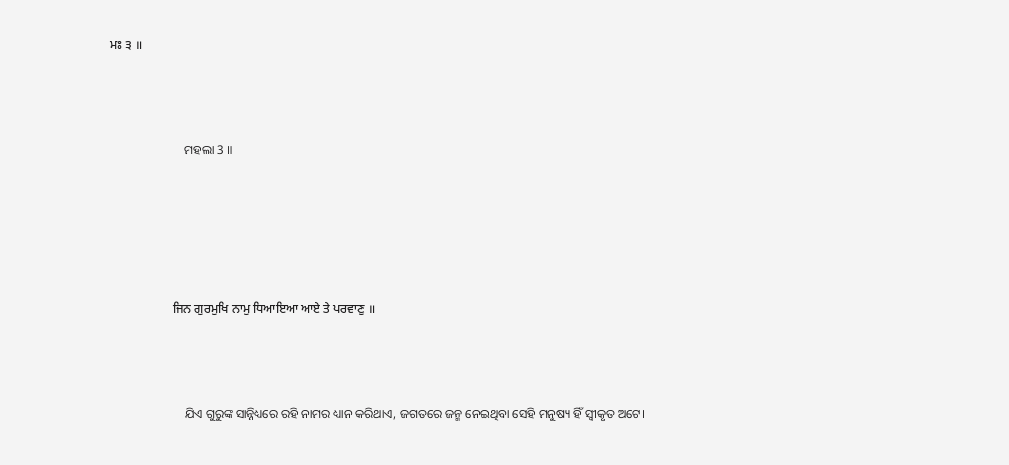ਮਃ ੩ ॥



                        ମହଲା 3 ॥





                    ਜਿਨ ਗੁਰਮੁਖਿ ਨਾਮੁ ਧਿਆਇਆ ਆਏ ਤੇ ਪਰਵਾਣੁ ॥



                        ଯିଏ ଗୁରୁଙ୍କ ସାନ୍ନିଧ୍ୟରେ ରହି ନାମର ଧ୍ୟାନ କରିଥାଏ, ଜଗତରେ ଜନ୍ମ ନେଇଥିବା ସେହି ମନୁଷ୍ୟ ହିଁ ସ୍ଵୀକୃତ ଅଟେ।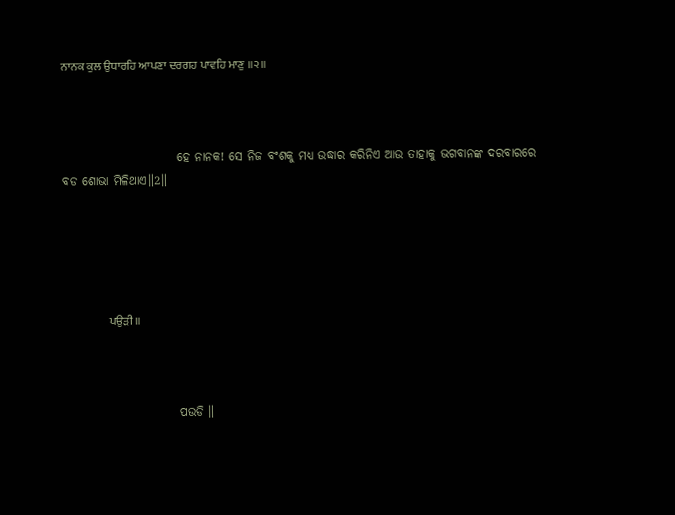ਨਾਨਕ ਕੁਲ ਉਧਾਰਹਿ ਆਪਣਾ ਦਰਗਹ ਪਾਵਹਿ ਮਾਣੁ ॥੨॥



                        ହେ ନାନକ! ସେ ନିଜ ବଂଶକୁ ମଧ୍ୟ ଉଦ୍ଧାର କରିନିଏ ଆଉ ତାହାକୁ ଭଗବାନଙ୍କ ଦରବାରରେ ବଡ ଶୋଭା ମିଳିଥାଏ॥2॥





                    ਪਉੜੀ ॥



                        ପଉଡି ॥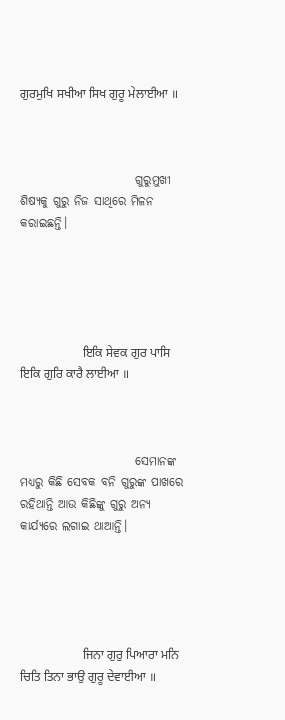ਗੁਰਮੁਖਿ ਸਖੀਆ ਸਿਖ ਗੁਰੂ ਮੇਲਾਈਆ ॥



                        ଗୁରୁମୁଖୀ ଶିଷ୍ୟକୁ ଗୁରୁ ନିଜ ସାଥିରେ ମିଳନ କରାଇଛନ୍ତି।





                    ਇਕਿ ਸੇਵਕ ਗੁਰ ਪਾਸਿ ਇਕਿ ਗੁਰਿ ਕਾਰੈ ਲਾਈਆ ॥



                        ସେମାନଙ୍କ ମଧ୍ୟରୁ କିଛି ସେବକ ବନି ଗୁରୁଙ୍କ ପାଖରେ ରହିଥାନ୍ତି ଆଉ କିଛିଙ୍କୁ ଗୁରୁ ଅନ୍ୟ କାର୍ଯ୍ୟରେ ଲଗାଇ ଥାଆନ୍ତି।





                    ਜਿਨਾ ਗੁਰੁ ਪਿਆਰਾ ਮਨਿ ਚਿਤਿ ਤਿਨਾ ਭਾਉ ਗੁਰੂ ਦੇਵਾਈਆ ॥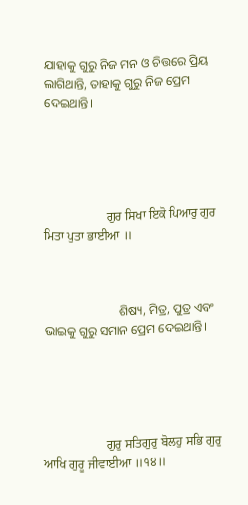ଯାହାକୁ ଗୁରୁ ନିଜ ମନ ଓ ଚିତ୍ତରେ ପ୍ରିୟ ଲାଗିଥାନ୍ତି, ତାହାକୁ ଗୁରୁ ନିଜ ପ୍ରେମ ଦେଇଥାନ୍ତି।





                    ਗੁਰ ਸਿਖਾ ਇਕੋ ਪਿਆਰੁ ਗੁਰ ਮਿਤਾ ਪੁਤਾ ਭਾਈਆ ॥



                        ଶିଷ୍ୟ, ମିତ୍ର, ପୁତ୍ର ଏବଂ ଭାଇକୁ ଗୁରୁ ସମାନ ପ୍ରେମ ଦେଇଥାନ୍ତି।





                    ਗੁਰੁ ਸਤਿਗੁਰੁ ਬੋਲਹੁ ਸਭਿ ਗੁਰੁ ਆਖਿ ਗੁਰੂ ਜੀਵਾਈਆ ॥੧੪॥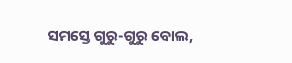ସମସ୍ତେ ଗୁରୁ-ଗୁରୁ ବୋଲ,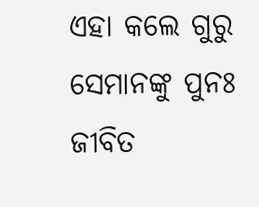ଏହା କଲେ ଗୁରୁ ସେମାନଙ୍କୁ ପୁନଃ ଜୀବିତ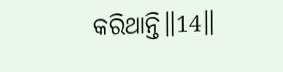କରିଥାନ୍ତି॥14॥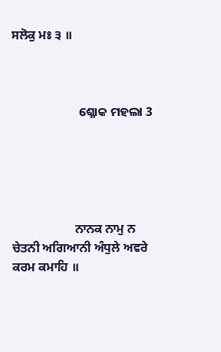ਸਲੋਕੁ ਮਃ ੩ ॥



                        ଶ୍ଳୋକ ମହଲା 3





                    ਨਾਨਕ ਨਾਮੁ ਨ ਚੇਤਨੀ ਅਗਿਆਨੀ ਅੰਧੁਲੇ ਅਵਰੇ ਕਰਮ ਕਮਾਹਿ ॥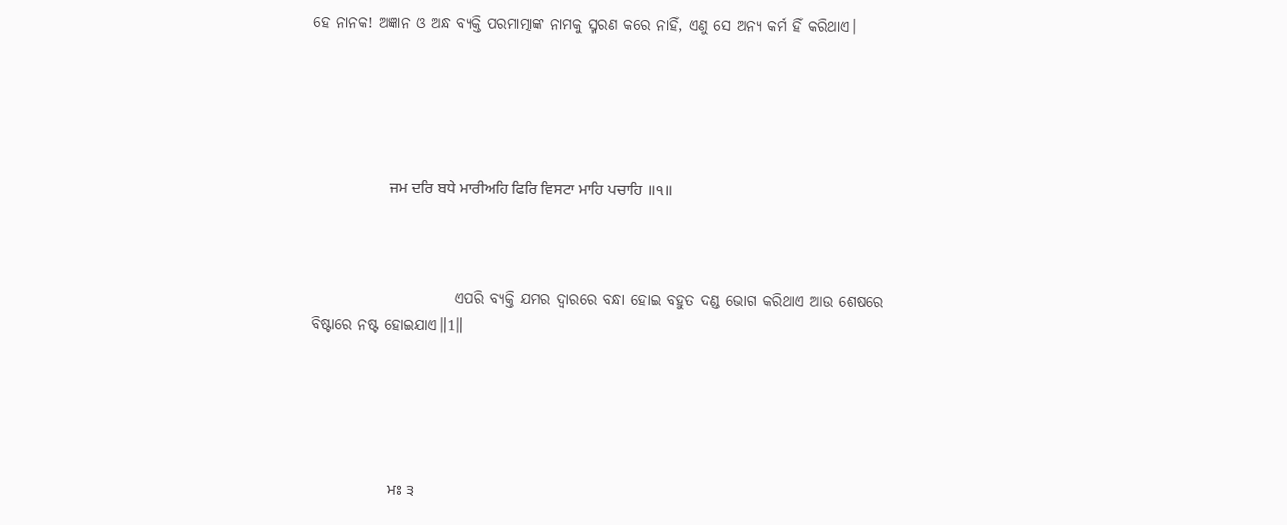ହେ ନାନକ! ଅଜ୍ଞାନ ଓ ଅନ୍ଧ ବ୍ୟକ୍ତି ପରମାତ୍ମାଙ୍କ ନାମକୁ ସ୍ମରଣ କରେ ନାହିଁ, ଏଣୁ ସେ ଅନ୍ୟ କର୍ମ ହିଁ କରିଥାଏ।





                    ਜਮ ਦਰਿ ਬਧੇ ਮਾਰੀਅਹਿ ਫਿਰਿ ਵਿਸਟਾ ਮਾਹਿ ਪਚਾਹਿ ॥੧॥



                        ଏପରି ବ୍ୟକ୍ତି ଯମର ଦ୍ଵାରରେ ବନ୍ଧା ହୋଇ ବହୁତ ଦଣ୍ଡ ଭୋଗ କରିଥାଏ ଆଉ ଶେଷରେ ବିଷ୍ଟାରେ ନଷ୍ଟ ହୋଇଯାଏ॥1॥





                    ਮਃ ੩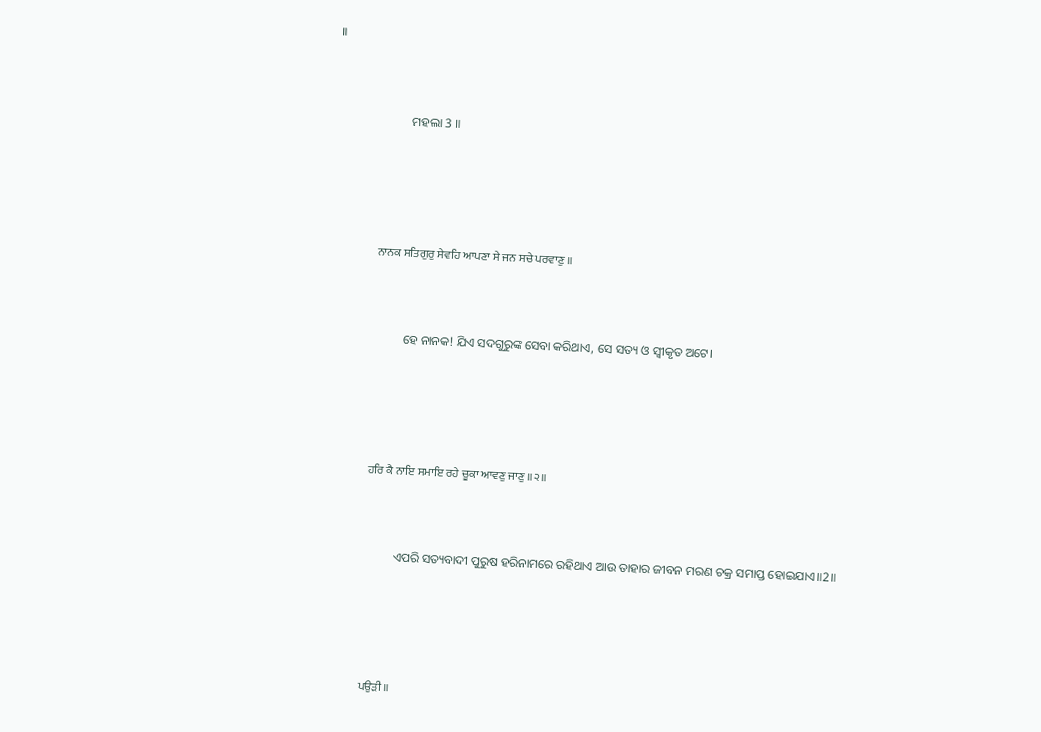॥



                        ମହଲା 3 ॥





                    ਨਾਨਕ ਸਤਿਗੁਰੁ ਸੇਵਹਿ ਆਪਣਾ ਸੇ ਜਨ ਸਚੇ ਪਰਵਾਣੁ ॥



                        ହେ ନାନକ! ଯିଏ ସଦଗୁରୁଙ୍କ ସେବା କରିଥାଏ, ସେ ସତ୍ୟ ଓ ସ୍ଵୀକୃତ ଅଟେ।





                    ਹਰਿ ਕੈ ਨਾਇ ਸਮਾਇ ਰਹੇ ਚੂਕਾ ਆਵਣੁ ਜਾਣੁ ॥੨॥



                        ଏପରି ସତ୍ୟବାଦୀ ପୁରୁଷ ହରିନାମରେ ରହିଥାଏ ଆଉ ତାହାର ଜୀବନ ମରଣ ଚକ୍ର ସମାପ୍ତ ହୋଇଯାଏ॥2॥





                    ਪਉੜੀ ॥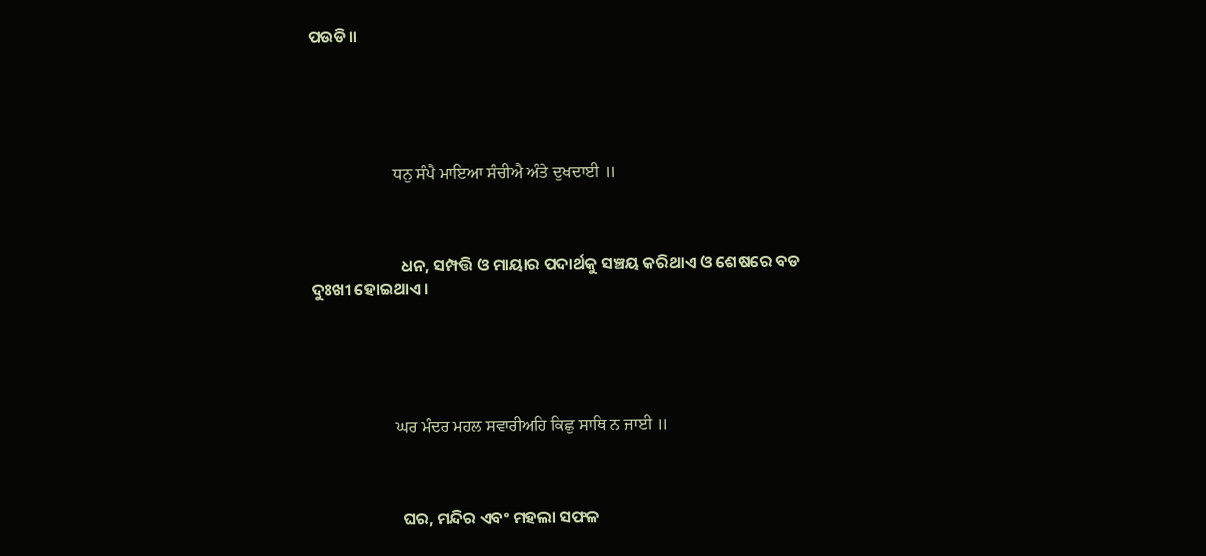ପଉଡି॥





                    ਧਨੁ ਸੰਪੈ ਮਾਇਆ ਸੰਚੀਐ ਅੰਤੇ ਦੁਖਦਾਈ ॥



                        ଧନ, ସମ୍ପତ୍ତି ଓ ମାୟାର ପଦାର୍ଥକୁ ସଞ୍ଚୟ କରିଥାଏ ଓ ଶେଷରେ ବଡ ଦୁଃଖୀ ହୋଇଥାଏ।





                    ਘਰ ਮੰਦਰ ਮਹਲ ਸਵਾਰੀਅਹਿ ਕਿਛੁ ਸਾਥਿ ਨ ਜਾਈ ॥



                        ଘର, ମନ୍ଦିର ଏବଂ ମହଲା ସଫଳ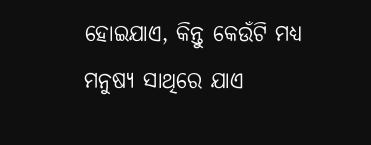ହୋଇଯାଏ, କିନ୍ତୁ କେଉଁଟି ମଧ୍ୟ ମନୁଷ୍ୟ ସାଥିରେ ଯାଏ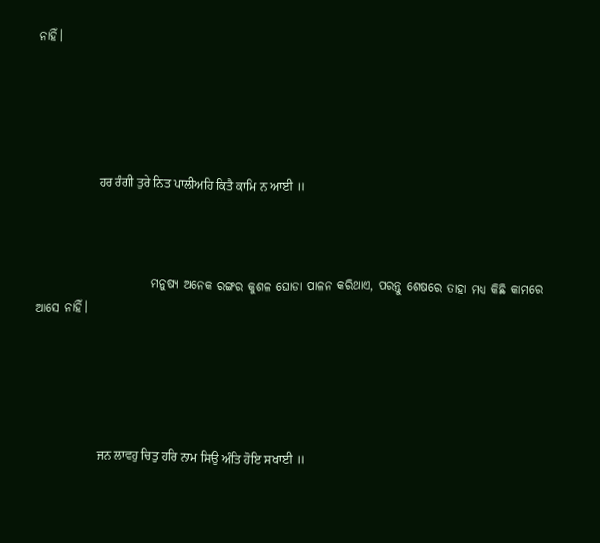ନାହିଁ।





                    ਹਰ ਰੰਗੀ ਤੁਰੇ ਨਿਤ ਪਾਲੀਅਹਿ ਕਿਤੈ ਕਾਮਿ ਨ ਆਈ ॥



                        ମନୁଷ୍ୟ ଅନେକ ରଙ୍ଗର କୁଶଳ ଘୋଡା ପାଳନ କରିଥାଏ, ପରନ୍ତୁ ଶେଷରେ ତାହା ମଧ୍ୟ କିଛି କାମରେ ଆସେ ନାହିଁ।





                    ਜਨ ਲਾਵਹੁ ਚਿਤੁ ਹਰਿ ਨਾਮ ਸਿਉ ਅੰਤਿ ਹੋਇ ਸਖਾਈ ॥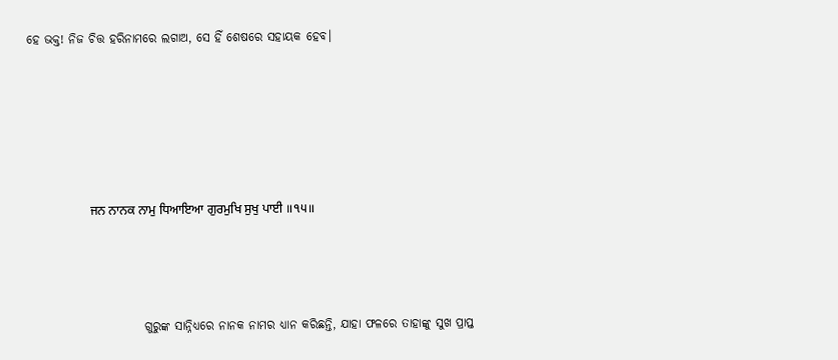ହେ ଭକ୍ତ! ନିଜ ଚିତ୍ତ ହରିନାମରେ ଲଗାଅ, ସେ ହିଁ ଶେଷରେ ସହାୟକ ହେବ।





                    ਜਨ ਨਾਨਕ ਨਾਮੁ ਧਿਆਇਆ ਗੁਰਮੁਖਿ ਸੁਖੁ ਪਾਈ ॥੧੫॥



                        ଗୁରୁଙ୍କ ସାନ୍ନିଧ୍ୟରେ ନାନକ ନାମର ଧ୍ୟାନ କରିଛନ୍ତି, ଯାହା ଫଳରେ ତାହାଙ୍କୁ ସୁଖ ପ୍ରାପ୍ତ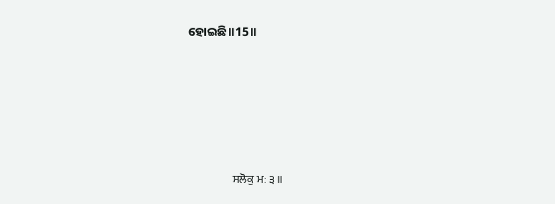ହୋଇଛି॥15॥





                    ਸਲੋਕੁ ਮਃ ੩ ॥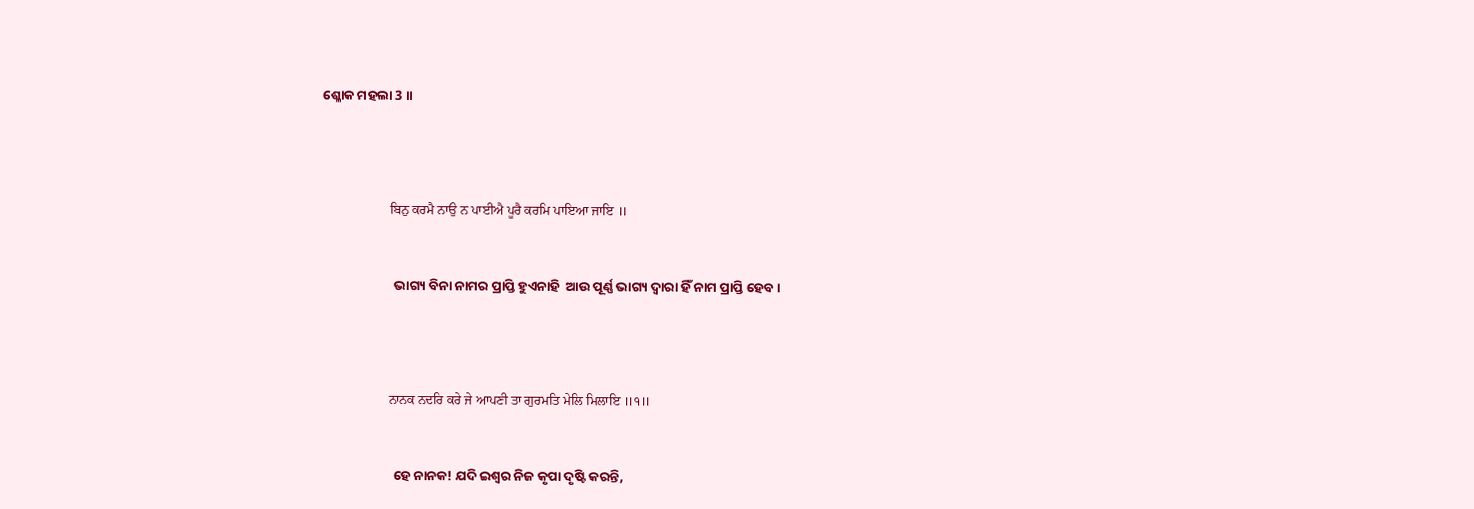ଶ୍ଳୋକ ମହଲା 3 ॥





                    ਬਿਨੁ ਕਰਮੈ ਨਾਉ ਨ ਪਾਈਐ ਪੂਰੈ ਕਰਮਿ ਪਾਇਆ ਜਾਇ ॥



                        ଭାଗ୍ୟ ବିନା ନାମର ପ୍ରାପ୍ତି ହୁଏନାହି  ଆଉ ପୂର୍ଣ୍ଣ ଭାଗ୍ୟ ଦ୍ଵାରା ହିଁ ନାମ ପ୍ରାପ୍ତି ହେବ।





                    ਨਾਨਕ ਨਦਰਿ ਕਰੇ ਜੇ ਆਪਣੀ ਤਾ ਗੁਰਮਤਿ ਮੇਲਿ ਮਿਲਾਇ ॥੧॥



                        ହେ ନାନକ! ଯଦି ଇଶ୍ଵର ନିଜ କୃପା ଦୃଷ୍ଟି କରନ୍ତି,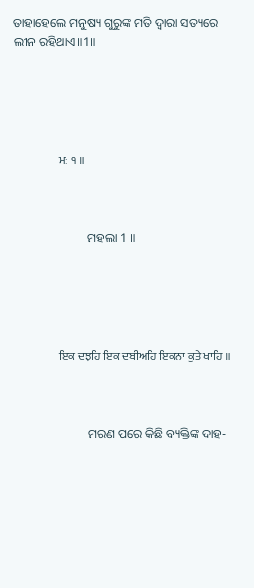ତାହାହେଲେ ମନୁଷ୍ୟ ଗୁରୁଙ୍କ ମତି ଦ୍ଵାରା ସତ୍ୟରେ ଲୀନ ରହିଥାଏ॥1॥





                    ਮਃ ੧ ॥



                        ମହଲା 1 ॥





                    ਇਕ ਦਝਹਿ ਇਕ ਦਬੀਅਹਿ ਇਕਨਾ ਕੁਤੇ ਖਾਹਿ ॥



                        ମରଣ ପରେ କିଛି ବ୍ୟକ୍ତିଙ୍କ ଦାହ-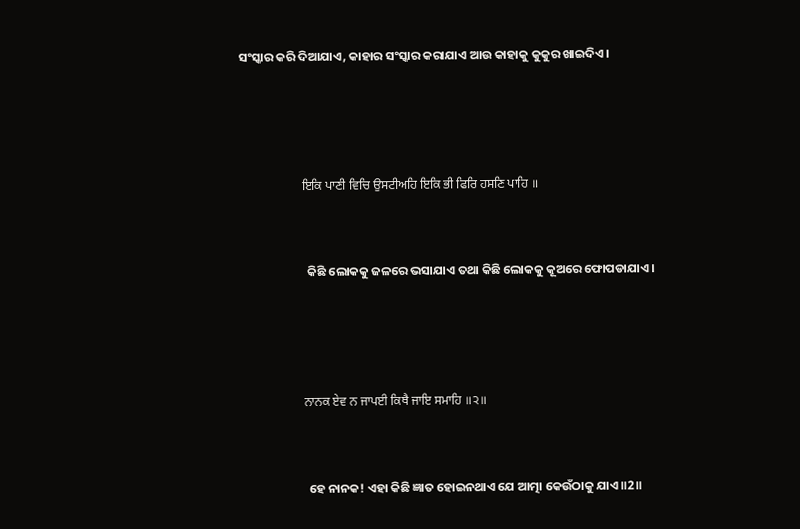ସଂସ୍କାର କରି ଦିଆଯାଏ, କାହାର ସଂସ୍କାର କରାଯାଏ ଆଉ କାହାକୁ କୁକୁର ଖାଇଦିଏ।





                    ਇਕਿ ਪਾਣੀ ਵਿਚਿ ਉਸਟੀਅਹਿ ਇਕਿ ਭੀ ਫਿਰਿ ਹਸਣਿ ਪਾਹਿ ॥



                        କିଛି ଲୋକକୁ ଜଳରେ ଭସାଯାଏ ତଥା କିଛି ଲୋକକୁ କୂଅରେ ଫୋପଡାଯାଏ।





                    ਨਾਨਕ ਏਵ ਨ ਜਾਪਈ ਕਿਥੈ ਜਾਇ ਸਮਾਹਿ ॥੨॥



                        ହେ ନାନକ! ଏହା କିଛି ଜ୍ଞାତ ହୋଇନଥାଏ ଯେ ଆତ୍ମା କେଉଁଠାକୁ ଯାଏ॥2॥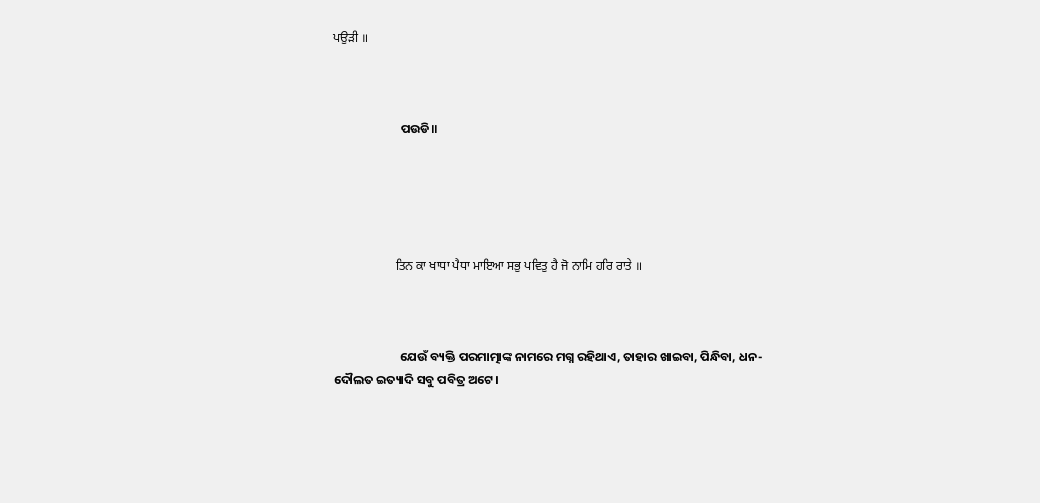ਪਉੜੀ ॥



                        ପଉଡି॥





                    ਤਿਨ ਕਾ ਖਾਧਾ ਪੈਧਾ ਮਾਇਆ ਸਭੁ ਪਵਿਤੁ ਹੈ ਜੋ ਨਾਮਿ ਹਰਿ ਰਾਤੇ ॥



                        ଯେଉଁ ବ୍ୟକ୍ତି ପରମାତ୍ମାଙ୍କ ନାମରେ ମଗ୍ନ ରହିଥାଏ, ତାହାର ଖାଇବା, ପିନ୍ଧିବା, ଧନ-ଦୌଲତ ଇତ୍ୟାଦି ସବୁ ପବିତ୍ର ଅଟେ।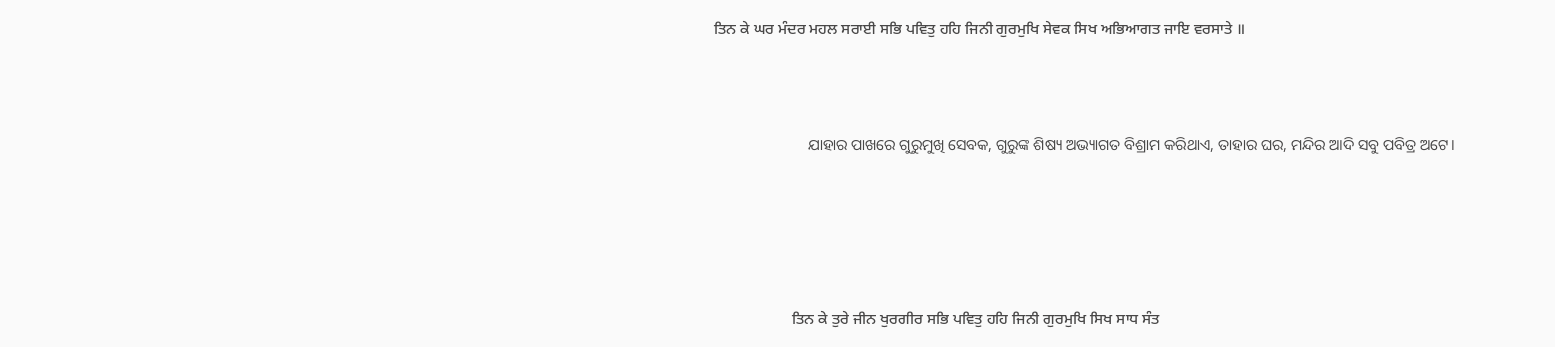ਤਿਨ ਕੇ ਘਰ ਮੰਦਰ ਮਹਲ ਸਰਾਈ ਸਭਿ ਪਵਿਤੁ ਹਹਿ ਜਿਨੀ ਗੁਰਮੁਖਿ ਸੇਵਕ ਸਿਖ ਅਭਿਆਗਤ ਜਾਇ ਵਰਸਾਤੇ ॥



                        ଯାହାର ପାଖରେ ଗୁରୁମୁଖି ସେବକ, ଗୁରୁଙ୍କ ଶିଷ୍ୟ ଅଭ୍ୟାଗତ ବିଶ୍ରାମ କରିଥାଏ, ତାହାର ଘର, ମନ୍ଦିର ଆଦି ସବୁ ପବିତ୍ର ଅଟେ।





                    ਤਿਨ ਕੇ ਤੁਰੇ ਜੀਨ ਖੁਰਗੀਰ ਸਭਿ ਪਵਿਤੁ ਹਹਿ ਜਿਨੀ ਗੁਰਮੁਖਿ ਸਿਖ ਸਾਧ ਸੰਤ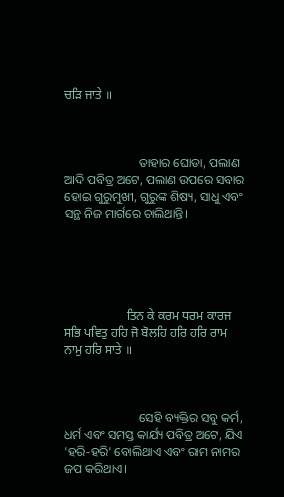ਚੜਿ ਜਾਤੇ ॥



                        ତାହାର ଘୋଡା, ପଲାଣ ଆଦି ପବିତ୍ର ଅଟେ, ପଲାଣ ଉପରେ ସବାର ହୋଇ ଗୁରୁମୁଖୀ, ଗୁରୁଙ୍କ ଶିଷ୍ୟ, ସାଧୁ ଏବଂ ସନ୍ଥ ନିଜ ମାର୍ଗରେ ଚାଲିଥାନ୍ତି।





                    ਤਿਨ ਕੇ ਕਰਮ ਧਰਮ ਕਾਰਜ ਸਭਿ ਪਵਿਤੁ ਹਹਿ ਜੋ ਬੋਲਹਿ ਹਰਿ ਹਰਿ ਰਾਮ ਨਾਮੁ ਹਰਿ ਸਾਤੇ ॥



                        ସେହି ବ୍ୟକ୍ତିର ସବୁ କର୍ମ, ଧର୍ମ ଏବଂ ସମସ୍ତ କାର୍ଯ୍ୟ ପବିତ୍ର ଅଟେ, ଯିଏ 'ହରି-ହରି' ବୋଲିଥାଏ ଏବଂ ରାମ ନାମର ଜପ କରିଥାଏ।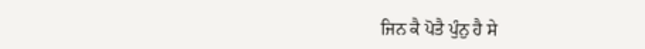ਜਿਨ ਕੈ ਪੋਤੈ ਪੁੰਨੁ ਹੈ ਸੇ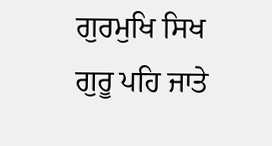ਗੁਰਮੁਖਿ ਸਿਖ ਗੁਰੂ ਪਹਿ ਜਾਤੇ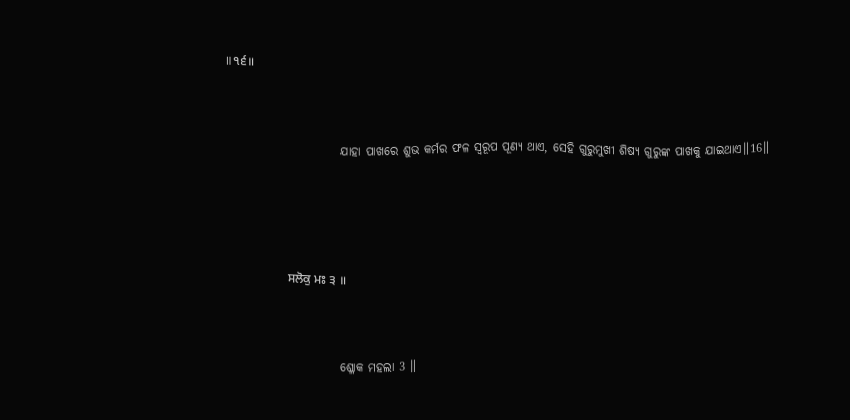॥੧੬॥



                        ଯାହା ପାଖରେ ଶୁଭ କର୍ମର ଫଳ ସ୍ୱରୂପ ପୂଣ୍ୟ ଥାଏ, ସେହି ଗୁରୁମୁଖୀ ଶିଷ୍ୟ ଗୁରୁଙ୍କ ପାଖକୁ ଯାଇଥାଏ॥16॥





                    ਸਲੋਕੁ ਮਃ ੩ ॥



                        ଶ୍ଳୋକ ମହଲା 3 ॥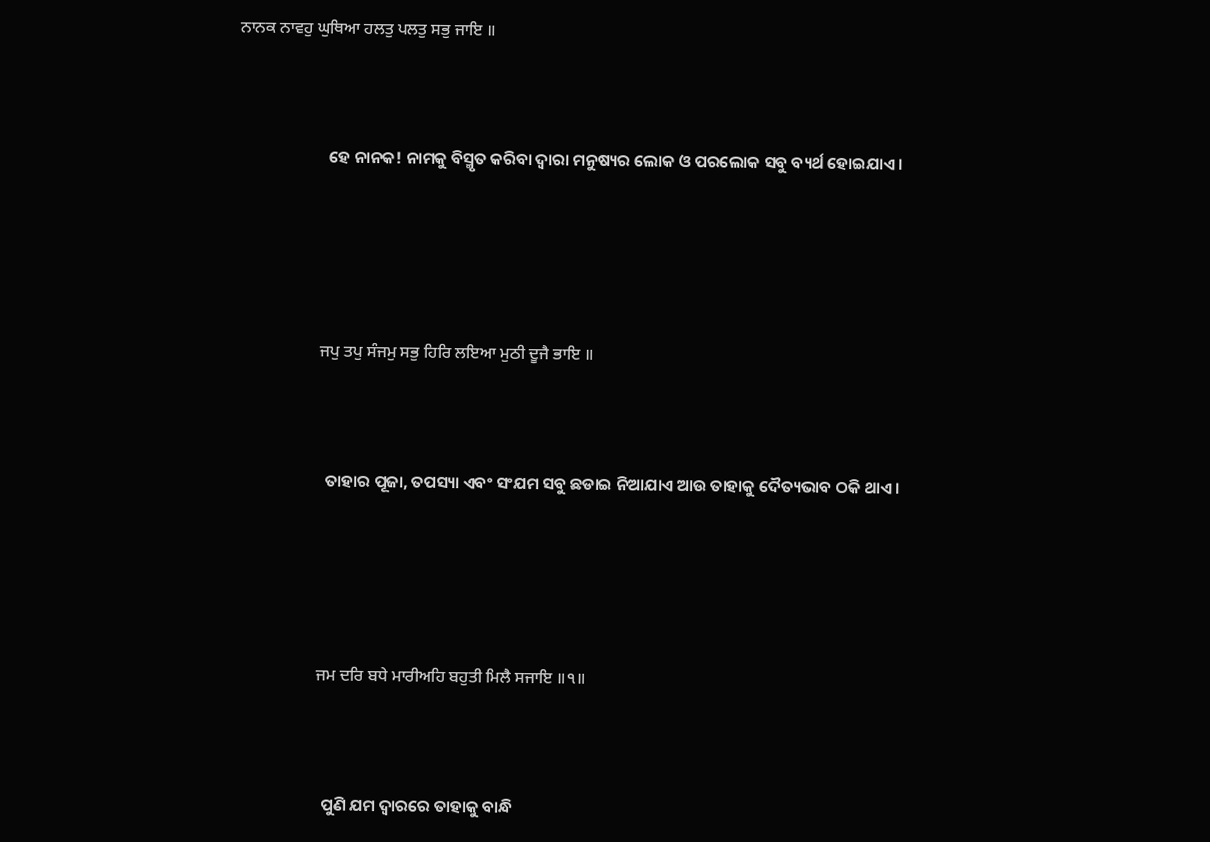ਨਾਨਕ ਨਾਵਹੁ ਘੁਥਿਆ ਹਲਤੁ ਪਲਤੁ ਸਭੁ ਜਾਇ ॥



                        ହେ ନାନକ! ନାମକୁ ବିସ୍ମୃତ କରିବା ଦ୍ଵାରା ମନୁଷ୍ୟର ଲୋକ ଓ ପରଲୋକ ସବୁ ବ୍ୟର୍ଥ ହୋଇଯାଏ।





                    ਜਪੁ ਤਪੁ ਸੰਜਮੁ ਸਭੁ ਹਿਰਿ ਲਇਆ ਮੁਠੀ ਦੂਜੈ ਭਾਇ ॥



                        ତାହାର ପୂଜା, ତପସ୍ୟା ଏବଂ ସଂଯମ ସବୁ ଛଡାଇ ନିଆଯାଏ ଆଉ ତାହାକୁ ଦୈତ୍ୟଭାବ ଠକି ଥାଏ।





                    ਜਮ ਦਰਿ ਬਧੇ ਮਾਰੀਅਹਿ ਬਹੁਤੀ ਮਿਲੈ ਸਜਾਇ ॥੧॥



                        ପୁଣି ଯମ ଦ୍ଵାରରେ ତାହାକୁ ବାନ୍ଧି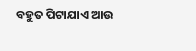ବହୁତ ପିଟାଯାଏ ଆଉ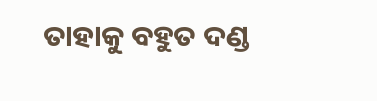ତାହାକୁ ବହୁତ ଦଣ୍ଡ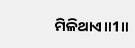ମିଳିଥାଏ॥1॥